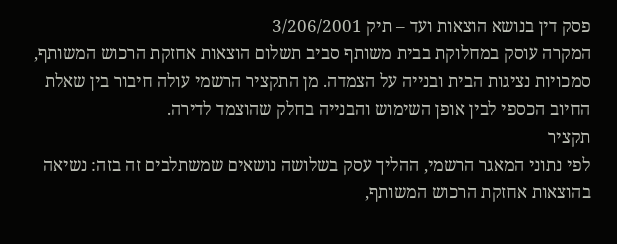פסק דין בנושא הוצאות ועד – תיק 3/206/2001
המקרה עוסק במחלוקת בבית משותף סביב תשלום הוצאות אחזקת הרכוש המשותף, סמכויות נציגות הבית ובנייה על הצמדה. מן התקציר הרשמי עולה חיבור בין שאלת החיוב הכספי לבין אופן השימוש והבנייה בחלק שהוצמד לדירה.
תקציר
לפי נתוני המאגר הרשמי, ההליך עסק בשלושה נושאים שמשתלבים זה בזה: נשיאה בהוצאות אחזקת הרכוש המשותף,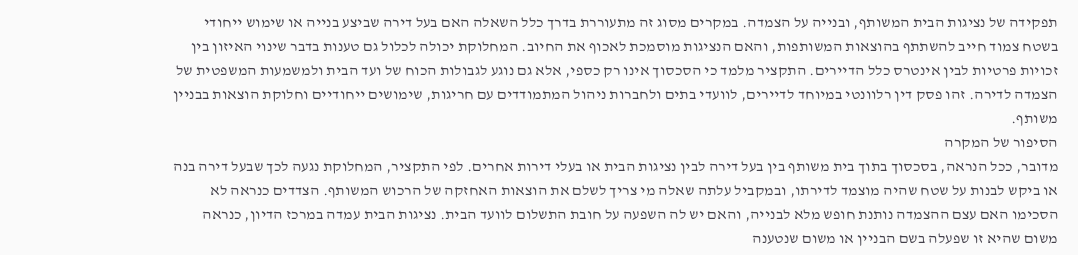תפקידה של נציגות הבית המשותף, ובנייה על הצמדה. במקרים מסוג זה מתעוררת בדרך כלל השאלה האם בעל דירה שביצע בנייה או שימוש ייחודי בשטח צמוד חייב להשתתף בהוצאות המשותפות, והאם הנציגות מוסמכת לאכוף את החיוב. המחלוקת יכולה לכלול גם טענות בדבר שינוי האיזון בין זכויות פרטיות לבין אינטרס כלל הדיירים. התקציר מלמד כי הסכסוך אינו רק כספי, אלא גם נוגע לגבולות הכוח של ועד הבית ולמשמעות המשפטית של הצמדה לדירה. זהו פסק דין רלוונטי במיוחד לדיירים, לוועדי בתים ולחברות ניהול המתמודדים עם חריגות, שימושים ייחודיים וחלוקת הוצאות בבניין משותף.
הסיפור של המקרה
מדובר, ככל הנראה, בסכסוך בתוך בית משותף בין בעל דירה לבין נציגות הבית או בעלי דירות אחרים. לפי התקציר, המחלוקת נגעה לכך שבעל דירה בנה או ביקש לבנות על שטח שהיה מוצמד לדירתו, ובמקביל עלתה שאלה מי צריך לשלם את הוצאות האחזקה של הרכוש המשותף. הצדדים כנראה לא הסכימו האם עצם ההצמדה נותנת חופש מלא לבנייה, והאם יש לה השפעה על חובת התשלום לוועד הבית. נציגות הבית עמדה במרכז הדיון, כנראה משום שהיא זו שפעלה בשם הבניין או משום שנטענה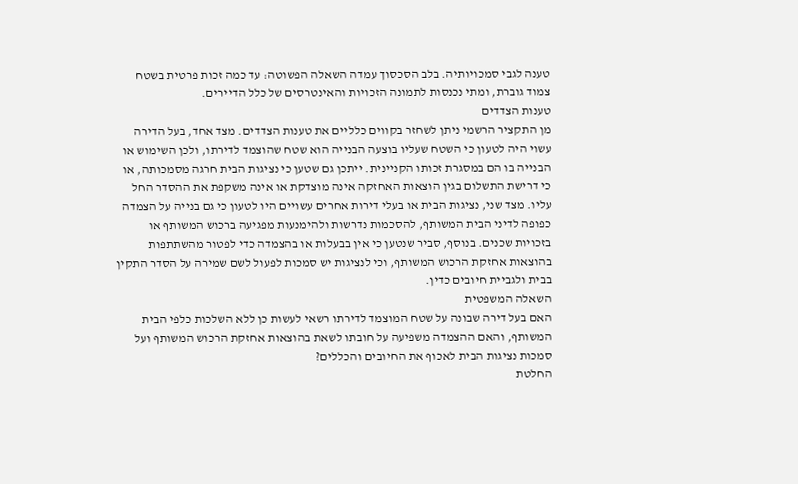טענה לגבי סמכויותיה. בלב הסכסוך עמדה השאלה הפשוטה: עד כמה זכות פרטית בשטח צמוד גוברת, ומתי נכנסות לתמונה הזכויות והאינטרסים של כלל הדיירים.
טענות הצדדים
מן התקציר הרשמי ניתן לשחזר בקווים כלליים את טענות הצדדים. מצד אחד, בעל הדירה עשוי היה לטעון כי השטח שעליו בוצעה הבנייה הוא שטח שהוצמד לדירתו, ולכן השימוש או הבנייה בו הם במסגרת זכותו הקניינית. ייתכן גם שטען כי נציגות הבית חרגה מסמכותה, או כי דרישת התשלום בגין הוצאות האחזקה אינה מוצדקת או אינה משקפת את ההסדר החל עליו. מצד שני, נציגות הבית או בעלי דירות אחרים עשויים היו לטעון כי גם בנייה על הצמדה כפופה לדיני הבית המשותף, להסכמות נדרשות ולהימנעות מפגיעה ברכוש המשותף או בזכויות שכנים. בנוסף, סביר שנטען כי אין בבעלות או בהצמדה כדי לפטור מהשתתפות בהוצאות אחזקת הרכוש המשותף, וכי לנציגות יש סמכות לפעול לשם שמירה על הסדר התקין בבית ולגביית חיובים כדין.
השאלה המשפטית
האם בעל דירה שבונה על שטח המוצמד לדירתו רשאי לעשות כן ללא השלכות כלפי הבית המשותף, והאם ההצמדה משפיעה על חובתו לשאת בהוצאות אחזקת הרכוש המשותף ועל סמכות נציגות הבית לאכוף את החיובים והכללים?
החלטת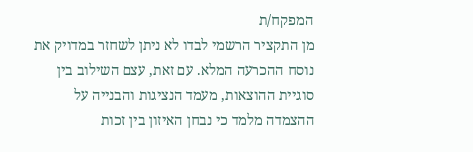המפקח/ת
מן התקציר הרשמי לבדו לא ניתן לשחזר במדויק את נוסח ההכרעה המלא. עם זאת, עצם השילוב בין סוגיית ההוצאות, מעמד הנציגות והבנייה על ההצמדה מלמד כי נבחן האיזון בין זכות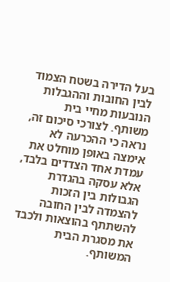בעל הדירה בשטח הצמוד לבין החובות וההגבלות הנובעות מחיי בית משותף. לצורכי סיכום זה, נראה כי ההכרעה לא אימצה באופן מוחלט את עמדת אחד הצדדים בלבד, אלא עסקה בהגדרת הגבולות בין הזכות להצמדה לבין החובה להשתתף בהוצאות ולכבד את מסגרת הבית המשותף.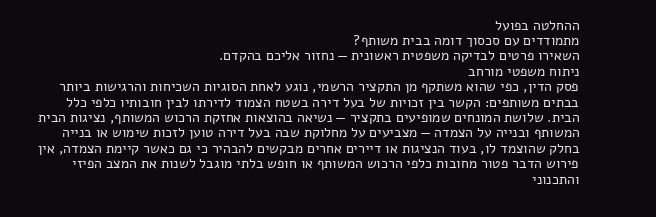ההחלטה בפועל
מתמודדים עם סכסוך דומה בבית משותף?
השאירו פרטים לבדיקה משפטית ראשונית — נחזור אליכם בהקדם.
ניתוח משפטי מורחב
פסק הדין, כפי שהוא משתקף מן התקציר הרשמי, נוגע לאחת הסוגיות השכיחות והרגישות ביותר בבתים משותפים: הקשר בין זכויות של בעל דירה בשטח הצמוד לדירתו לבין חובותיו כלפי כלל הבית. שלושת המונחים שמופיעים בתקציר — נשיאה בהוצאות אחזקת הרכוש המשותף, נציגות הבית המשותף ובנייה על הצמדה — מצביעים על מחלוקת שבה בעל דירה טוען לזכות שימוש או בנייה בחלק שהוצמד לו, בעוד הנציגות או דיירים אחרים מבקשים להבהיר כי גם כאשר קיימת הצמדה, אין פירוש הדבר פטור מחובות כלפי הרכוש המשותף או חופש בלתי מוגבל לשנות את המצב הפיזי והתכנוני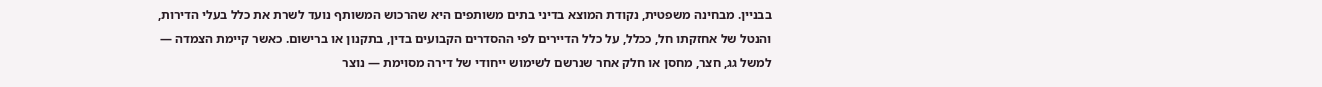בבניין. מבחינה משפטית, נקודת המוצא בדיני בתים משותפים היא שהרכוש המשותף נועד לשרת את כלל בעלי הדירות, והנטל של אחזקתו חל, ככלל, על כלל הדיירים לפי ההסדרים הקבועים בדין, בתקנון או ברישום. כאשר קיימת הצמדה — למשל גג, חצר, מחסן או חלק אחר שנרשם לשימוש ייחודי של דירה מסוימת — נוצר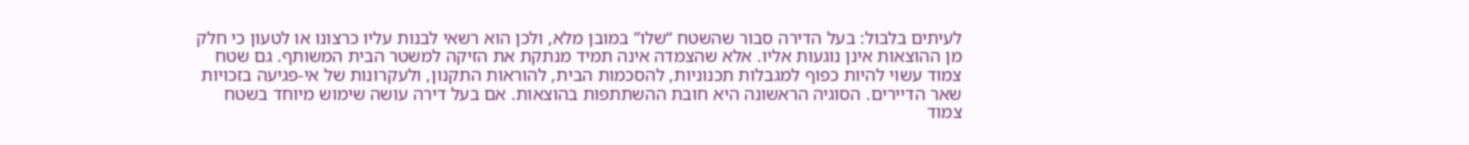לעיתים בלבול: בעל הדירה סבור שהשטח “שלו” במובן מלא, ולכן הוא רשאי לבנות עליו כרצונו או לטעון כי חלק מן ההוצאות אינן נוגעות אליו. אלא שהצמדה אינה תמיד מנתקת את הזיקה למשטר הבית המשותף. גם שטח צמוד עשוי להיות כפוף למגבלות תכנוניות, להסכמות הבית, להוראות התקנון, ולעקרונות של אי-פגיעה בזכויות שאר הדיירים. הסוגיה הראשונה היא חובת ההשתתפות בהוצאות. אם בעל דירה עושה שימוש מיוחד בשטח צמוד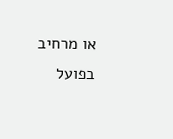או מרחיב בפועל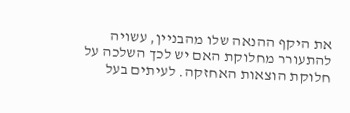את היקף ההנאה שלו מהבניין, עשויה להתעורר מחלוקת האם יש לכך השלכה על חלוקת הוצאות האחזקה. לעיתים בעל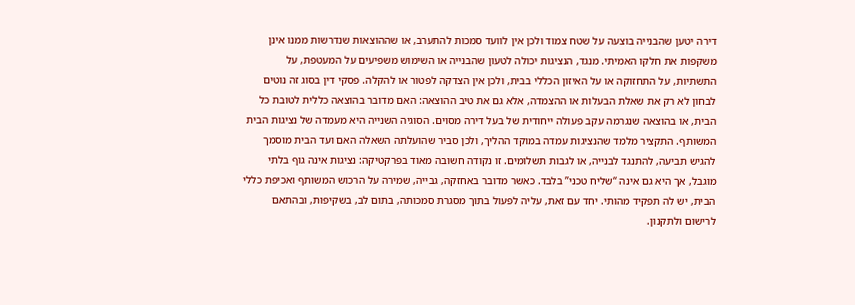דירה יטען שהבנייה בוצעה על שטח צמוד ולכן אין לוועד סמכות להתערב, או שההוצאות שנדרשות ממנו אינן משקפות את חלקו האמיתי. מנגד, הנציגות יכולה לטעון שהבנייה או השימוש משפיעים על המעטפת, על התשתיות, על התחזוקה או על האיזון הכללי בבית, ולכן אין הצדקה לפטור או להקלה. פסקי דין בסוג זה נוטים לבחון לא רק את שאלת הבעלות או ההצמדה, אלא גם את טיב ההוצאה: האם מדובר בהוצאה כללית לטובת כל הבית, או בהוצאה שנגרמה עקב פעולה ייחודית של בעל דירה מסוים. הסוגיה השנייה היא מעמדה של נציגות הבית המשותף. התקציר מלמד שהנציגות עמדה במוקד ההליך, ולכן סביר שהועלתה השאלה האם ועד הבית מוסמך להגיש תביעה, להתנגד לבנייה, או לגבות תשלומים. זו נקודה חשובה מאוד בפרקטיקה: נציגות אינה גוף בלתי מוגבל, אך היא גם אינה “שליח טכני” בלבד. כאשר מדובר באחזקה, גבייה, שמירה על הרכוש המשותף ואכיפת כללי הבית, יש לה תפקיד מהותי. יחד עם זאת, עליה לפעול בתוך מסגרת סמכותה, בתום לב, בשקיפות, ובהתאם לרישום ולתקנון.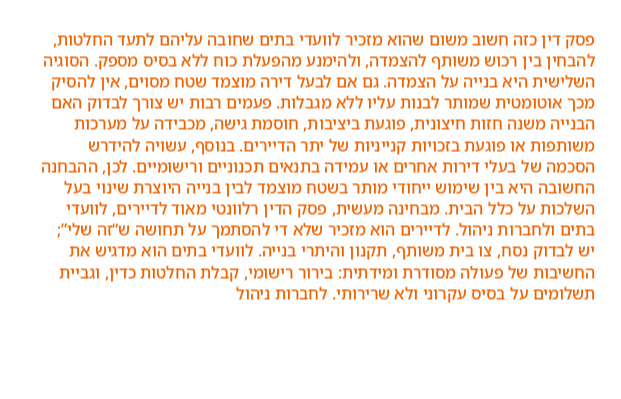פסק דין כזה חשוב משום שהוא מזכיר לוועדי בתים שחובה עליהם לתעד החלטות, להבחין בין רכוש משותף להצמדה, ולהימנע מהפעלת כוח ללא בסיס מספק. הסוגיה השלישית היא בנייה על הצמדה. גם אם לבעל דירה מוצמד שטח מסוים, אין להסיק מכך אוטומטית שמותר לבנות עליו ללא מגבלות. פעמים רבות יש צורך לבדוק האם הבנייה משנה חזות חיצונית, פוגעת ביציבות, חוסמת גישה, מכבידה על מערכות משותפות או פוגעת בזכויות קנייניות של יתר הדיירים. בנוסף, עשויה להידרש הסכמה של בעלי דירות אחרים או עמידה בתנאים תכנוניים ורישומיים. לכן, ההבחנה החשובה היא בין שימוש ייחודי מותר בשטח מוצמד לבין בנייה היוצרת שינוי בעל השלכות על כלל הבית. מבחינה מעשית, פסק הדין רלוונטי מאוד לדיירים, לוועדי בתים ולחברות ניהול. לדיירים הוא מזכיר שלא די להסתמך על תחושה ש“זה שלי”; יש לבדוק נסח, צו בית משותף, תקנון והיתרי בנייה. לוועדי בתים הוא מדגיש את החשיבות של פעולה מסודרת ומידתית: בירור רישומי, קבלת החלטות כדין, וגביית תשלומים על בסיס עקרוני ולא שרירותי. לחברות ניהול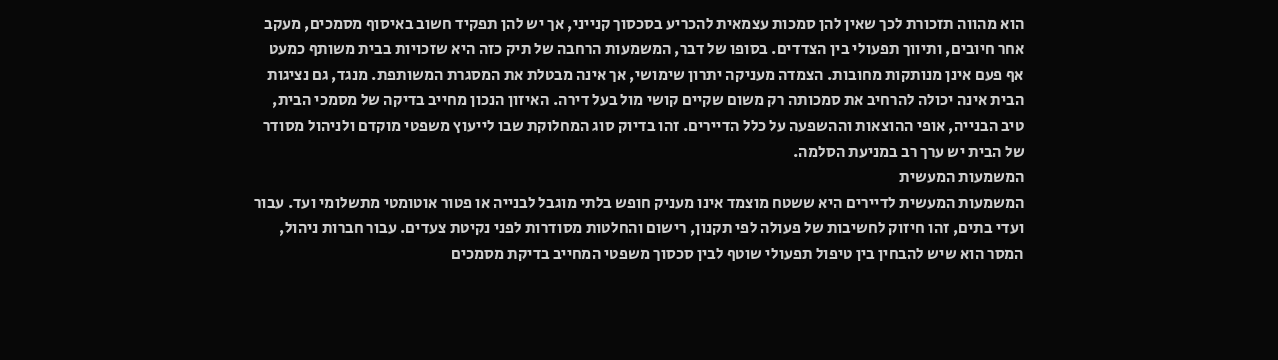הוא מהווה תזכורת לכך שאין להן סמכות עצמאית להכריע בסכסוך קנייני, אך יש להן תפקיד חשוב באיסוף מסמכים, מעקב אחר חיובים, ותיווך תפעולי בין הצדדים. בסופו של דבר, המשמעות הרחבה של תיק כזה היא שזכויות בבית משותף כמעט אף פעם אינן מנותקות מחובות. הצמדה מעניקה יתרון שימושי, אך אינה מבטלת את המסגרת המשותפת. מנגד, גם נציגות הבית אינה יכולה להרחיב את סמכותה רק משום שקיים קושי מול בעל דירה. האיזון הנכון מחייב בדיקה של מסמכי הבית, טיב הבנייה, אופי ההוצאות וההשפעה על כלל הדיירים. זהו בדיוק סוג המחלוקת שבו לייעוץ משפטי מוקדם ולניהול מסודר של הבית יש ערך רב במניעת הסלמה.
המשמעות המעשית
המשמעות המעשית לדיירים היא ששטח מוצמד אינו מעניק חופש בלתי מוגבל לבנייה או פטור אוטומטי מתשלומי ועד. עבור ועדי בתים, זהו חיזוק לחשיבות של פעולה לפי תקנון, רישום והחלטות מסודרות לפני נקיטת צעדים. עבור חברות ניהול, המסר הוא שיש להבחין בין טיפול תפעולי שוטף לבין סכסוך משפטי המחייב בדיקת מסמכים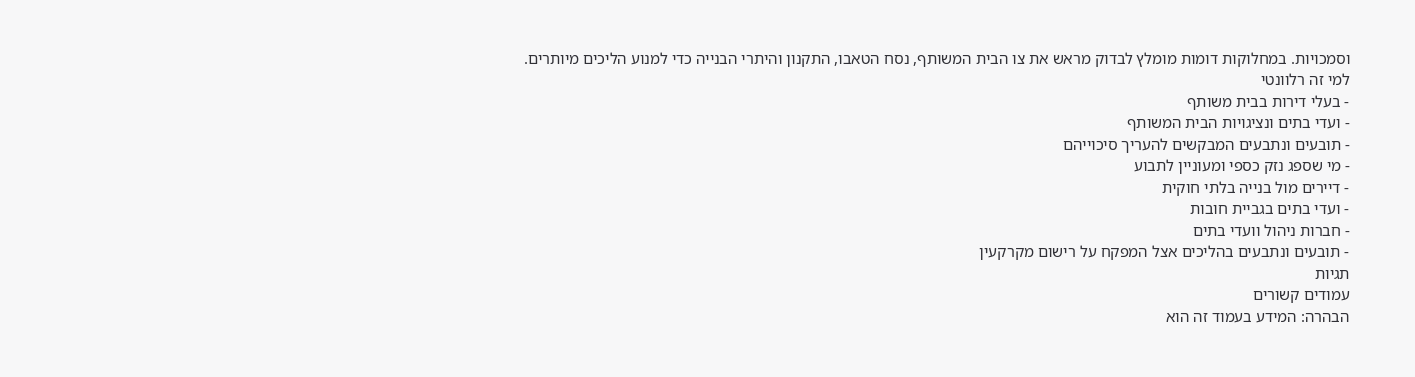וסמכויות. במחלוקות דומות מומלץ לבדוק מראש את צו הבית המשותף, נסח הטאבו, התקנון והיתרי הבנייה כדי למנוע הליכים מיותרים.
למי זה רלוונטי
- בעלי דירות בבית משותף
- ועדי בתים ונציגויות הבית המשותף
- תובעים ונתבעים המבקשים להעריך סיכוייהם
- מי שספג נזק כספי ומעוניין לתבוע
- דיירים מול בנייה בלתי חוקית
- ועדי בתים בגביית חובות
- חברות ניהול וועדי בתים
- תובעים ונתבעים בהליכים אצל המפקח על רישום מקרקעין
תגיות
עמודים קשורים
הבהרה: המידע בעמוד זה הוא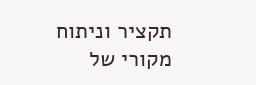תקציר וניתוח מקורי של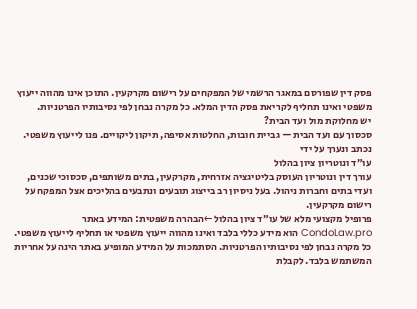פסק דין שפורסם במאגר הרשמי של המפקחים על רישום מקרקעין. התוכן אינו מהווה ייעוץ משפטי ואינו תחליף לקריאת פסק הדין המלא. כל מקרה נבחן לפי נסיבותיו הפרטניות.
יש מחלוקת מול ועד הבית?
סכסוך עם ועד הבית — גביית חובות, החלטות אסיפה, תיקון ליקויים. פנו לייעוץ משפטי.
נכתב ונערך על ידי
עו״ד ונוטריון ציון בהלול
עורך דין ונוטריון העוסק בליטיגציה אזרחית, מקרקעין, בתים משותפים, סכסוכי שכנים, ועדי בתים וחברות ניהול. בעל ניסיון רב בייצוג תובעים ונתבעים בהליכים אצל המפקח על רישום מקרקעין.
פרופיל מקצועי מלא של עו״ד ציון בהלול ←הבהרה משפטית: המידע באתר CondoLaw.pro הוא מידע כללי בלבד ואינו מהווה ייעוץ משפטי או תחליף לייעוץ משפטי. כל מקרה נבחן לפי נסיבותיו הפרטניות. הסתמכות על המידע המופיע באתר הינה על אחריות המשתמש בלבד. לקבלת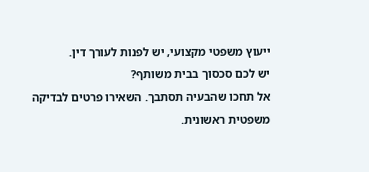ייעוץ משפטי מקצועי, יש לפנות לעורך דין.
יש לכם סכסוך בבית משותף?
אל תחכו שהבעיה תסתבך. השאירו פרטים לבדיקה משפטית ראשונית.